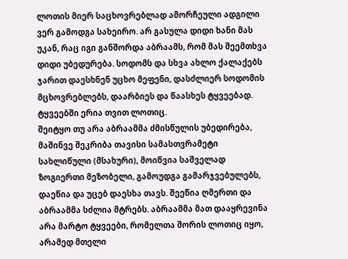ლოთის მიერ საცხოვრებლად ამორჩეული ადგილი ვერ გამოდგა სახეირო. არ გასულა დიდი ხანი მას უკან, რაც იგი განშორდა აბრაამს, რომ მას შეემთხვა დიდი უბედურება. სოდომს და სხვა ახლო ქალაქებს ჯარით დაესხნენ უცხო მეფენი, დასძლიერ სოდომის მცხოვრებლებს, დაარბიეს და წაასხეს ტყვეებად. ტყვეებში ერია თვით ლოთიც.
შეიტყო თუ არა აბრაამმა ძმისწულის უბედირება, მაშინვე შეკრიბა თავისი სამასთვრამეტი სახლიწული (მსახური), მოიწვია საშველად ზოგიერთი მეზობელი, გამოუდგა გამარჯვებულებს, დაეწია და უცებ დაესხა თავს. შეეწია ღმერთი და აბრაამმა სძლია მტრებს. აბრაამმა მათ დააყრევინა არა მარტო ტყვეები, რომელთა შორის ლოთიც იყო, არამედ მთელი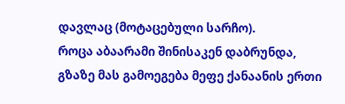დავლაც (მოტაცებული სარჩო).
როცა აბაარამი შინისაკენ დაბრუნდა, გზაზე მას გამოეგება მეფე ქანაანის ერთი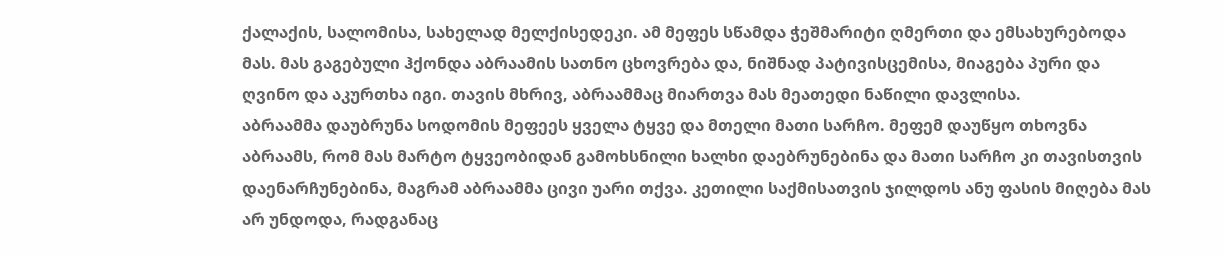ქალაქის, სალომისა, სახელად მელქისედეკი. ამ მეფეს სწამდა ჭეშმარიტი ღმერთი და ემსახურებოდა მას. მას გაგებული ჰქონდა აბრაამის სათნო ცხოვრება და, ნიშნად პატივისცემისა, მიაგება პური და ღვინო და აკურთხა იგი. თავის მხრივ, აბრაამმაც მიართვა მას მეათედი ნაწილი დავლისა.
აბრაამმა დაუბრუნა სოდომის მეფეეს ყველა ტყვე და მთელი მათი სარჩო. მეფემ დაუწყო თხოვნა აბრაამს, რომ მას მარტო ტყვეობიდან გამოხსნილი ხალხი დაებრუნებინა და მათი სარჩო კი თავისთვის დაენარჩუნებინა, მაგრამ აბრაამმა ცივი უარი თქვა. კეთილი საქმისათვის ჯილდოს ანუ ფასის მიღება მას არ უნდოდა, რადგანაც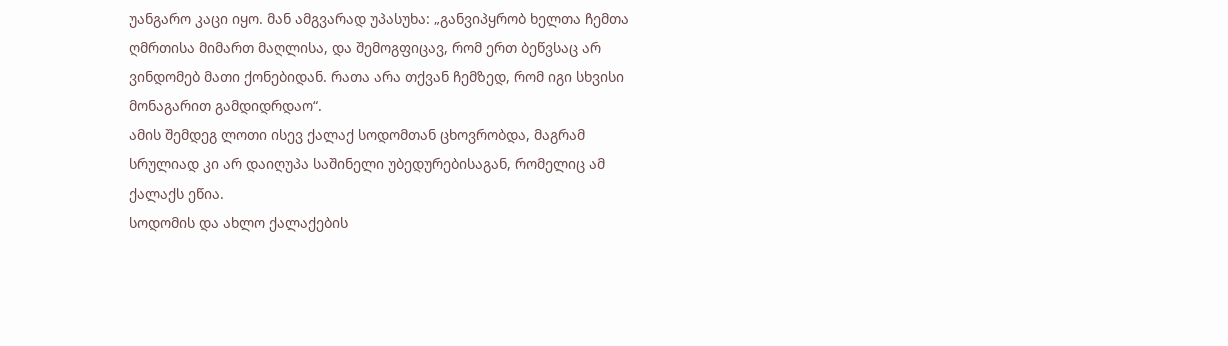უანგარო კაცი იყო. მან ამგვარად უპასუხა: „განვიპყრობ ხელთა ჩემთა ღმრთისა მიმართ მაღლისა, და შემოგფიცავ, რომ ერთ ბეწვსაც არ ვინდომებ მათი ქონებიდან. რათა არა თქვან ჩემზედ, რომ იგი სხვისი მონაგარით გამდიდრდაო“.
ამის შემდეგ ლოთი ისევ ქალაქ სოდომთან ცხოვრობდა, მაგრამ სრულიად კი არ დაიღუპა საშინელი უბედურებისაგან, რომელიც ამ ქალაქს ეწია.
სოდომის და ახლო ქალაქების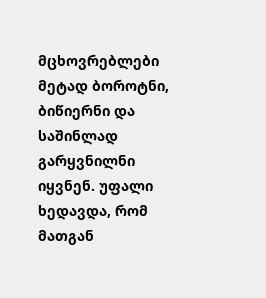მცხოვრებლები მეტად ბოროტნი, ბიწიერნი და საშინლად გარყვნილნი იყვნენ. უფალი ხედავდა, რომ მათგან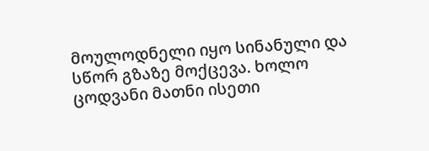მოულოდნელი იყო სინანული და სწორ გზაზე მოქცევა. ხოლო ცოდვანი მათნი ისეთი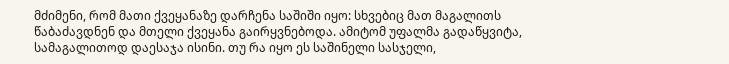მძიმენი, რომ მათი ქვეყანაზე დარჩენა საშიში იყო: სხვებიც მათ მაგალითს წაბაძავდნენ და მთელი ქვეყანა გაირყვნებოდა. ამიტომ უფალმა გადაწყვიტა, სამაგალითოდ დაესაჯა ისინი. თუ რა იყო ეს საშინელი სასჯელი,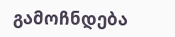გამოჩნდება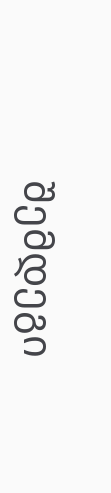შემდეგი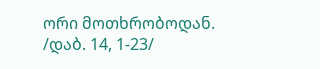ორი მოთხრობოდან.
/დაბ. 14, 1-23/